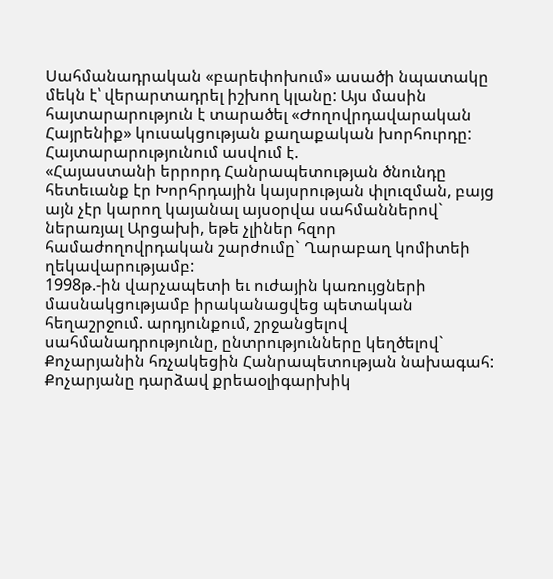Սահմանադրական «բարեփոխում» ասածի նպատակը մեկն է՝ վերարտադրել իշխող կլանը: Այս մասին հայտարարություն է տարածել «Ժողովրդավարական Հայրենիք» կուսակցության քաղաքական խորհուրդը:
Հայտարարությունում ասվում է.
«Հայաստանի երրորդ Հանրապետության ծնունդը հետեւանք էր Խորհրդային կայսրության փլուզման, բայց այն չէր կարող կայանալ այսօրվա սահմաններով` ներառյալ Արցախի, եթե չլիներ հզոր համաժողովրդական շարժումը` Ղարաբաղ կոմիտեի ղեկավարությամբ:
1998թ.-ին վարչապետի եւ ուժային կառույցների մասնակցությամբ իրականացվեց պետական հեղաշրջում. արդյունքում, շրջանցելով սահմանադրությունը, ընտրությունները կեղծելով` Քոչարյանին հռչակեցին Հանրապետության նախագահ:
Քոչարյանը դարձավ քրեաօլիգարխիկ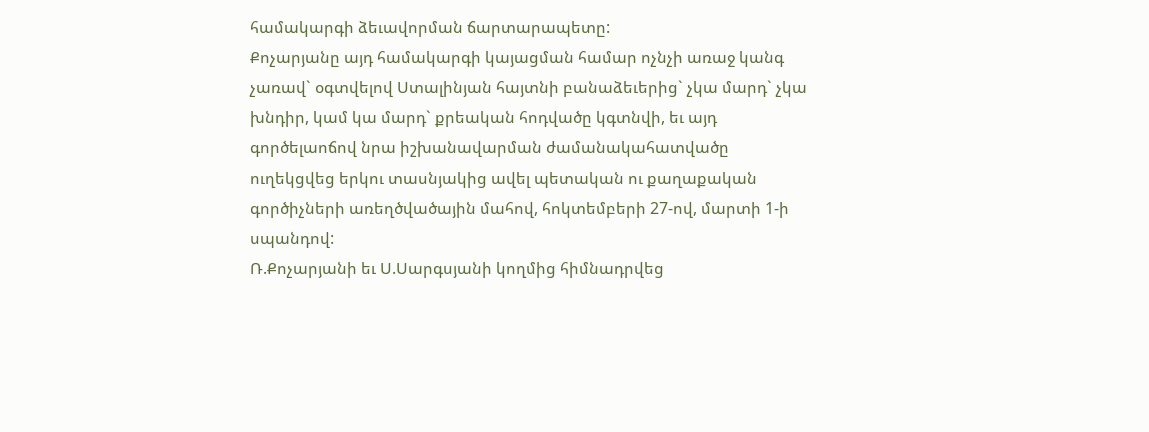համակարգի ձեւավորման ճարտարապետը:
Քոչարյանը այդ համակարգի կայացման համար ոչնչի առաջ կանգ չառավ` օգտվելով Ստալինյան հայտնի բանաձեւերից` չկա մարդ` չկա խնդիր, կամ կա մարդ` քրեական հոդվածը կգտնվի, եւ այդ գործելաոճով նրա իշխանավարման ժամանակահատվածը ուղեկցվեց երկու տասնյակից ավել պետական ու քաղաքական գործիչների առեղծվածային մահով, հոկտեմբերի 27-ով, մարտի 1-ի սպանդով:
Ռ.Քոչարյանի եւ Ս.Սարգսյանի կողմից հիմնադրվեց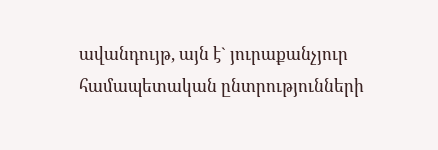ավանդույթ, այն է` յուրաքանչյուր համապետական ընտրությունների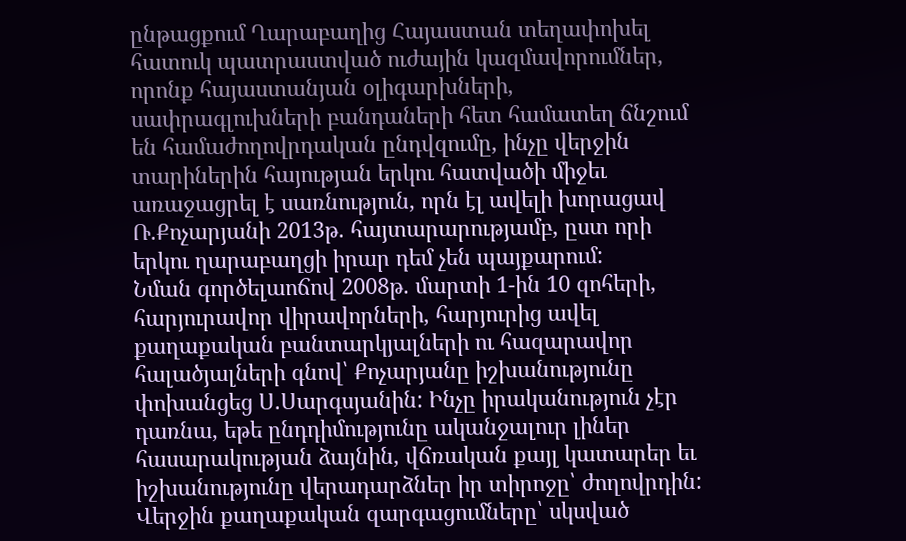ընթացքում Ղարաբաղից Հայաստան տեղափոխել հատուկ պատրաստված ուժային կազմավորումներ, որոնք հայաստանյան օլիգարխների, սափրագլուխների բանդաների հետ համատեղ ճնշում են համաժողովրդական ընդվզումը, ինչը վերջին տարիներին հայության երկու հատվածի միջեւ առաջացրել է սառնություն, որն էլ ավելի խորացավ Ռ.Քոչարյանի 2013թ. հայտարարությամբ, ըստ որի երկու ղարաբաղցի իրար դեմ չեն պայքարում:
Նման գործելաոճով 2008թ. մարտի 1-ին 10 զոհերի, հարյուրավոր վիրավորների, հարյուրից ավել քաղաքական բանտարկյալների ու հազարավոր հալածյալների գնով՝ Քոչարյանը իշխանությունը փոխանցեց Ս.Սարգսյանին: Ինչը իրականություն չէր դառնա, եթե ընդդիմությունը ականջալուր լիներ հասարակության ձայնին, վճռական քայլ կատարեր եւ իշխանությունը վերադարձներ իր տիրոջը՝ ժողովրդին:
Վերջին քաղաքական զարգացումները՝ սկսված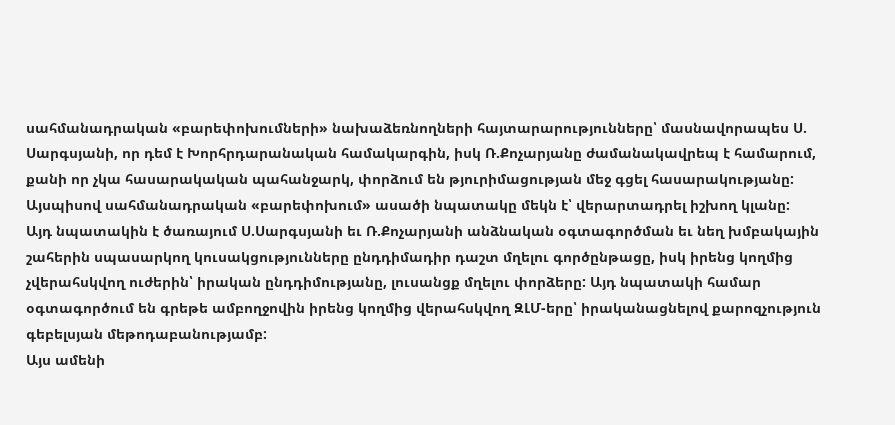սահմանադրական «բարեփոխումների» նախաձեռնողների հայտարարությունները՝ մասնավորապես Ս. Սարգսյանի, որ դեմ է Խորհրդարանական համակարգին, իսկ Ռ.Քոչարյանը ժամանակավրեպ է համարում, քանի որ չկա հասարակական պահանջարկ, փորձում են թյուրիմացության մեջ գցել հասարակությանը:
Այսպիսով սահմանադրական «բարեփոխում» ասածի նպատակը մեկն է՝ վերարտադրել իշխող կլանը:
Այդ նպատակին է ծառայում Ս.Սարգսյանի եւ Ռ.Քոչարյանի անձնական օգտագործման եւ նեղ խմբակային շահերին սպասարկող կուսակցությունները ընդդիմադիր դաշտ մղելու գործընթացը, իսկ իրենց կողմից չվերահսկվող ուժերին՝ իրական ընդդիմությանը, լուսանցք մղելու փորձերը: Այդ նպատակի համար օգտագործում են գրեթե ամբողջովին իրենց կողմից վերահսկվող ԶԼՄ-երը՝ իրականացնելով քարոզչություն գեբելսյան մեթոդաբանությամբ:
Այս ամենի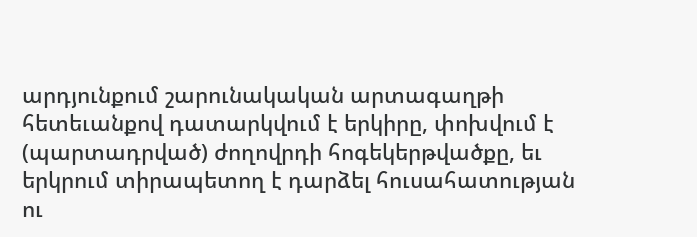արդյունքում շարունակական արտագաղթի հետեւանքով դատարկվում է երկիրը, փոխվում է (պարտադրված) ժողովրդի հոգեկերթվածքը, եւ երկրում տիրապետող է դարձել հուսահատության ու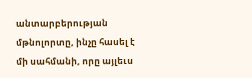անտարբերության մթնոլորտը, ինչը հասել է մի սահմանի, որը այլեւս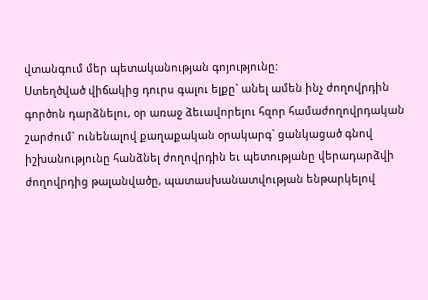վտանգում մեր պետականության գոյությունը:
Ստեղծված վիճակից դուրս գալու ելքը` անել ամեն ինչ ժողովրդին գործոն դարձնելու, օր առաջ ձեւավորելու հզոր համաժողովրդական շարժում` ունենալով քաղաքական օրակարգ` ցանկացած գնով իշխանությունը հանձնել ժողովրդին եւ պետությանը վերադարձվի ժողովրդից թալանվածը, պատասխանատվության ենթարկելով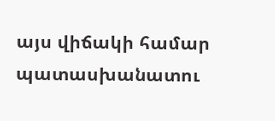այս վիճակի համար պատասխանատու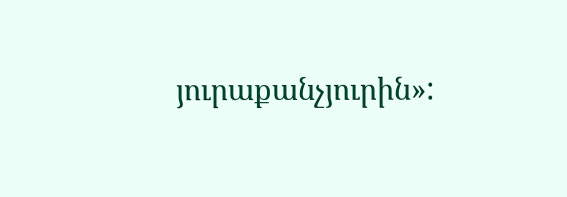յուրաքանչյուրին»: